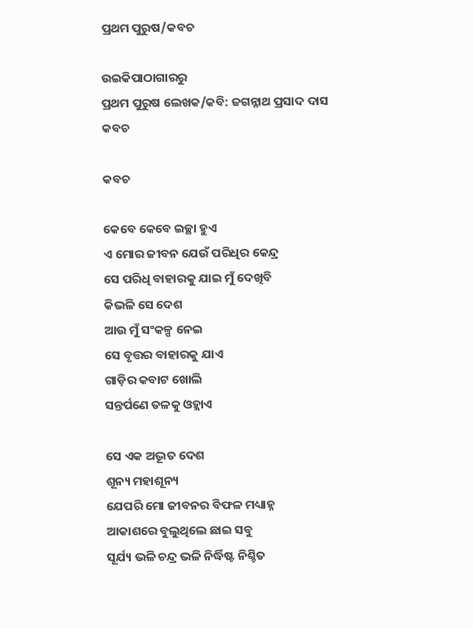ପ୍ରଥମ ପୁରୁଷ/କବଚ

ଉଇକିପାଠାଗାର‌ରୁ
ପ୍ରଥମ ପୁରୁଷ ଲେଖକ/କବି: ଜଗନ୍ନାଥ ପ୍ରସାଦ ଦାସ
କବଚ

କବଚ

କେବେ କେବେ ଇଚ୍ଛା ହୁଏ
ଏ ମୋର ଜୀବନ ଯେଉଁ ପରିଧିର କେନ୍ଦ୍ର
ସେ ପରିଧି ବାହାରକୁ ଯାଇ ମୁଁ ଦେଖିବି
କିଭଳି ସେ ଦେଶ
ଆଉ ମୁଁ ସଂକଳ୍ପ ନେଇ
ସେ ବୃତ୍ତର ବାହାରକୁ ଯାଏ
ଗାଡ଼ିର କବାଟ ଖୋଲି
ସନ୍ତର୍ପଣେ ତଳକୁ ଓହ୍ଲାଏ

ସେ ଏକ ଅଦ୍ଭୂତ ଦେଶ
ଶୂନ୍ୟ ମହାଶୂନ୍ୟ
ଯେପରି ମୋ ଜୀବନର ବିଫଳ ମଧ୍ୟାହ୍ନ
ଆକାଶରେ ବୁଲୁଥିଲେ ଛାଇ ସବୁ
ସୂର୍ଯ୍ୟ ଭଳି ଚନ୍ଦ୍ର ଭଳି ନିର୍ଦ୍ଧିଷ୍ଟ ନିଶ୍ଚିତ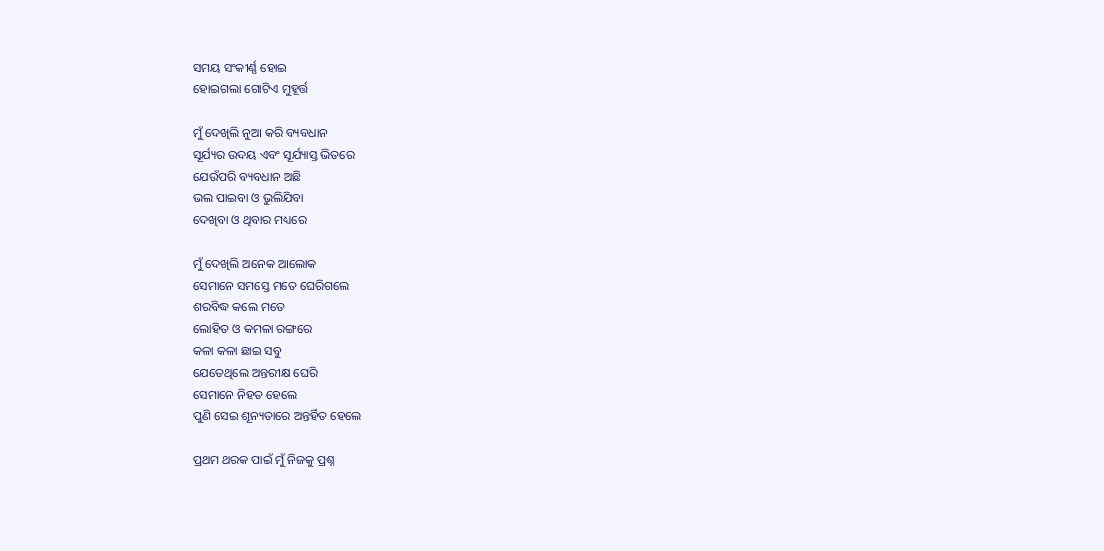ସମୟ ସଂକୀର୍ଣ୍ଣ ହୋଇ
ହୋଇଗଲା ଗୋଟିଏ ମୁହୂର୍ତ୍ତ

ମୁଁ ଦେଖିଲି ନୁଆ କରି ବ୍ୟବଧାନ
ସୂର୍ଯ୍ୟର ଉଦୟ ଏବଂ ସୂର୍ଯ୍ୟାସ୍ତ ଭିତରେ
ଯେଉଁପରି ବ୍ୟବଧାନ ଅଛି
ଭଲ ପାଇବା ଓ ଭୁଲିଯିବା
ଦେଖିବା ଓ ଥିବାର ମଧ୍ୟରେ

ମୁଁ ଦେଖିଲି ଅନେକ ଆଲୋକ
ସେମାନେ ସମସ୍ତେ ମତେ ଘେରିଗଲେ
ଶରବିଦ୍ଧ କଲେ ମତେ
ଲୋହିତ ଓ କମଳା ରଙ୍ଗରେ
କଳା କଳା ଛାଇ ସବୁ
ଯେତେଥିଲେ ଅନ୍ତରୀକ୍ଷ ଘେରି
ସେମାନେ ନିହତ ହେଲେ
ପୁଣି ସେଇ ଶୂନ୍ୟତାରେ ଅନ୍ତର୍ହିତ ହେଲେ

ପ୍ରଥମ ଥରକ ପାଇଁ ମୁଁ ନିଜକୁ ପ୍ରଶ୍ନ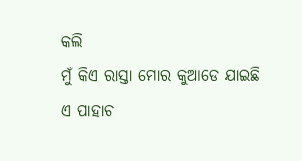କଲି
ମୁଁ କିଏ ରାସ୍ତା ମୋର କୁଆଡେ ଯାଇଛି
ଏ ପାହାଚ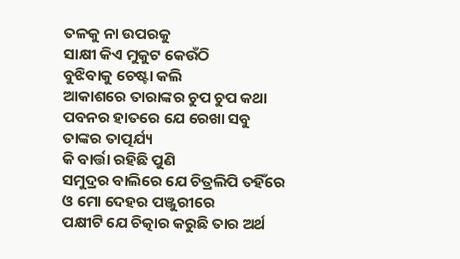ତଳକୁ ନା ଉପରକୁ
ସାକ୍ଷୀ କିଏ ମୁକୁଟ କେଉଁଠି
ବୁଝିବାକୁ ଚେଷ୍ଟା କଲି
ଆକାଶରେ ତାରାଙ୍କର ଚୁପ ଚୁପ କଥା
ପବନର ହାତରେ ଯେ ରେଖା ସବୁ
ତାଙ୍କର ତାତ୍ପର୍ଯ୍ୟ
କି ବାର୍ତ୍ତା ରହିଛି ପୁଣି
ସମୁଦ୍ରର ବାଲିରେ ଯେ ଚିତ୍ରଲିପି ତହିଁରେ
ଓ ମୋ ଦେହର ପଞ୍ଜୁରୀରେ
ପକ୍ଷୀଟି ଯେ ଚିତ୍କାର କରୁଛି ତାର ଅର୍ଥ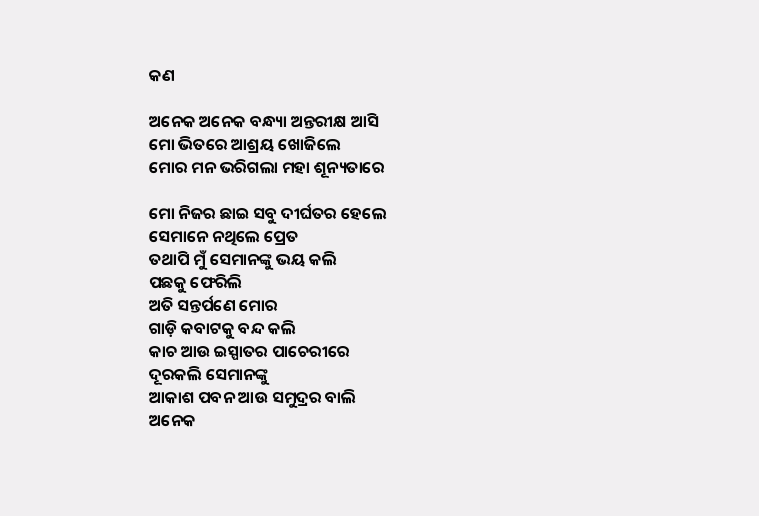କଣ

ଅନେକ ଅନେକ ବନ୍ଧ୍ୟା ଅନ୍ତରୀକ୍ଷ ଆସି
ମୋ ଭିତରେ ଆଶ୍ରୟ ଖୋଜିଲେ
ମୋର ମନ ଭରିଗଲା ମହା ଶୂନ୍ୟତାରେ

ମୋ ନିଜର ଛାଇ ସବୁ ଦୀର୍ଘତର ହେଲେ
ସେମାନେ ନଥିଲେ ପ୍ରେତ
ତଥାପି ମୁଁ ସେମାନଙ୍କୁ ଭୟ କଲି
ପଛକୁ ଫେରିଲି
ଅତି ସନ୍ତର୍ପଣେ ମୋର
ଗାଡ଼ି କବାଟକୁ ବନ୍ଦ କଲି
କାଚ ଆଉ ଇସ୍ପାତର ପାଚେରୀରେ
ଦୂରକଲି ସେମାନଙ୍କୁ
ଆକାଶ ପବନ ଆଉ ସମୁଦ୍ରର ବାଲି
ଅନେକ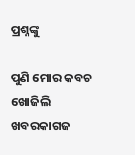ପ୍ରଶ୍ନଙ୍କୁ

ପୁଣି ମୋର କବଚ ଖୋଜିଲି
ଖବରକାଗଜ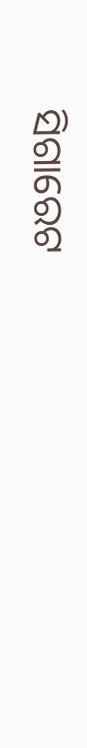ସିଗାରେଟ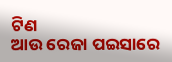ଟିଣ
ଆଉ ରେଜା ପଇସାରେ